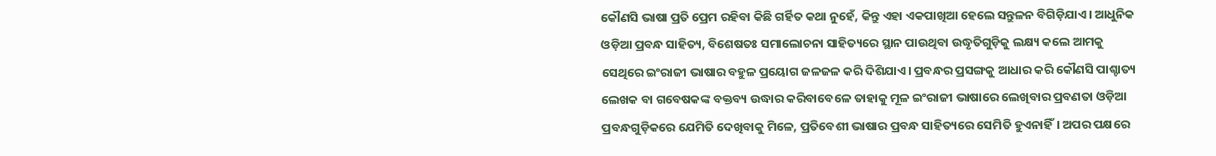କୌଣସି ଭାଷା ପ୍ରତି ପ୍ରେମ ରହିବା କିଛି ଗର୍ହିତ କଥା ନୁହେଁ, କିନ୍ତୁ ଏହା ଏକପାଖିଆ ହେଲେ ସନ୍ତୁଳନ ବିଗିଡ଼ିଯାଏ। ଆଧୁନିକ ଓଡ଼ିଆ ପ୍ରବନ୍ଧ ସାହିତ୍ୟ, ବିଶେଷତଃ ସମାଲୋଚନା ସାହିତ୍ୟରେ ସ୍ଥାନ ପାଉଥିବା ଉଦ୍ଧୃତିଗୁଡ଼ିକୁ ଲକ୍ଷ୍ୟ କଲେ ଆମକୁ ସେଥିରେ ଇଂରାଜୀ ଭାଷାର ବହୁଳ ପ୍ରୟୋଗ ଜଳଜଳ କରି ଦିଶିଯାଏ। ପ୍ରବନ୍ଧର ପ୍ରସଙ୍ଗକୁ ଆଧାର କରି କୌଣସି ପାଶ୍ଚାତ୍ୟ ଲେଖକ ବା ଗବେଷକଙ୍କ ବକ୍ତବ୍ୟ ଉଦ୍ଧାର କରିବାବେଳେ ତାହାକୁ ମୂଳ ଇଂରାଜୀ ଭାଷାରେ ଲେଖିବାର ପ୍ରବଣତା ଓଡ଼ିଆ ପ୍ରବନ୍ଧଗୁଡ଼ିକରେ ଯେମିତି ଦେଖିବାକୁ ମିଳେ, ପ୍ରତିବେଶୀ ଭାଷାର ପ୍ରବନ୍ଧ ସାହିତ୍ୟରେ ସେମିତି ହୁଏନାହିଁ। ଅପର ପକ୍ଷରେ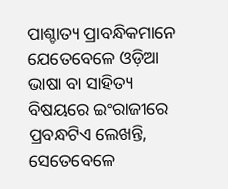ପାଶ୍ଚାତ୍ୟ ପ୍ରାବନ୍ଧିକମାନେ ଯେତେବେଳେ ଓଡ଼ିଆ ଭାଷା ବା ସାହିତ୍ୟ ବିଷୟରେ ଇଂରାଜୀରେ ପ୍ରବନ୍ଧଟିଏ ଲେଖନ୍ତି, ସେତେବେଳେ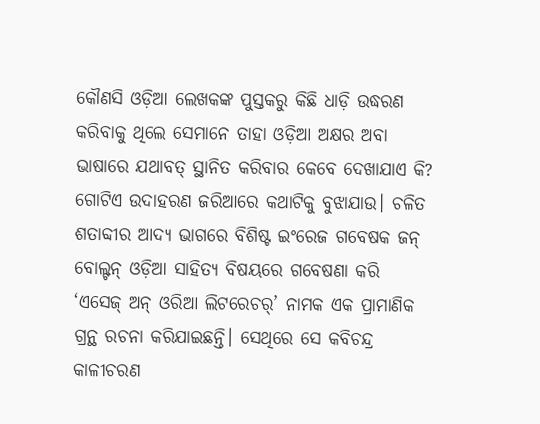କୌଣସି ଓଡ଼ିଆ ଲେଖକଙ୍କ ପୁସ୍ତକରୁ କିଛି ଧାଡ଼ି ଉଦ୍ଧରଣ କରିବାକୁ ଥିଲେ ସେମାନେ ତାହା ଓଡ଼ିଆ ଅକ୍ଷର ଅବା ଭାଷାରେ ଯଥାବତ୍ ସ୍ଥାନିତ କରିବାର କେବେ ଦେଖାଯାଏ କି?
ଗୋଟିଏ ଉଦାହରଣ ଜରିଆରେ କଥାଟିକୁ ବୁଝାଯାଉ। ଚଳିତ ଶତାବ୍ଦୀର ଆଦ୍ୟ ଭାଗରେ ବିଶିଷ୍ଟ ଇଂରେଜ ଗବେଷକ ଜନ୍ ବୋଲ୍ଟନ୍ ଓଡ଼ିଆ ସାହିତ୍ୟ ବିଷୟରେ ଗବେଷଣା କରି ‘ଏସେଜ୍ ଅନ୍ ଓରିଆ ଲିଟରେଚର୍’ ନାମକ ଏକ ପ୍ରାମାଣିକ ଗ୍ରନ୍ଥ ରଚନା କରିଯାଇଛନ୍ତି। ସେଥିରେ ସେ କବିଚନ୍ଦ୍ର କାଳୀଚରଣ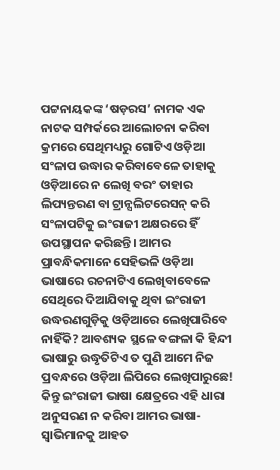ପଟ୍ଟନାୟକଙ୍କ ‘ଷଡ଼ରସ’ ନାମକ ଏକ ନାଟକ ସମ୍ପର୍କରେ ଆଲୋଚନା କରିବା କ୍ରମରେ ସେଥିମଧ୍ୟରୁ ଗୋଟିଏ ଓଡ଼ିଆ ସଂଳାପ ଉଦ୍ଧାର କରିବାବେଳେ ତାହାକୁ ଓଡ଼ିଆରେ ନ ଲେଖି ବରଂ ତାହାର ଲିପ୍ୟନ୍ତରଣ ବା ଟ୍ରାନ୍ସଲିଟରେସନ୍ କରି ସଂଳାପଟିକୁ ଇଂରାଜୀ ଅକ୍ଷରରେ ହିଁ ଉପସ୍ଥାପନ କରିଛନ୍ତି। ଆମର ପ୍ରାବନ୍ଧିକମାନେ ସେହିଭଳି ଓଡ଼ିଆ ଭାଷାରେ ରଚନାଟିଏ ଲେଖିବାବେଳେ ସେଥିରେ ଦିଆଯିବାକୁ ଥିବା ଇଂରାଜୀ ଉଦ୍ଧରଣଗୁଡ଼ିକୁ ଓଡ଼ିଆରେ ଲେଖିପାରିବେ ନାହିଁକି? ଆବଶ୍ୟକ ସ୍ଥଳେ ବଙ୍ଗଳା କି ହିନ୍ଦୀ ଭାଷାରୁ ଉଦ୍ଧୃତିଟିଏ ତ ପୁଣି ଆମେ ନିଜ ପ୍ରବନ୍ଧରେ ଓଡ଼ିଆ ଲିପିରେ ଲେଖିପାରୁଛେ! କିନ୍ତୁ ଇଂରାଜୀ ଭାଷା କ୍ଷେତ୍ରରେ ଏହି ଧାରା ଅନୁସରଣ ନ କରିବା ଆମର ଭାଷା-ସ୍ୱାଭିମାନକୁ ଆହତ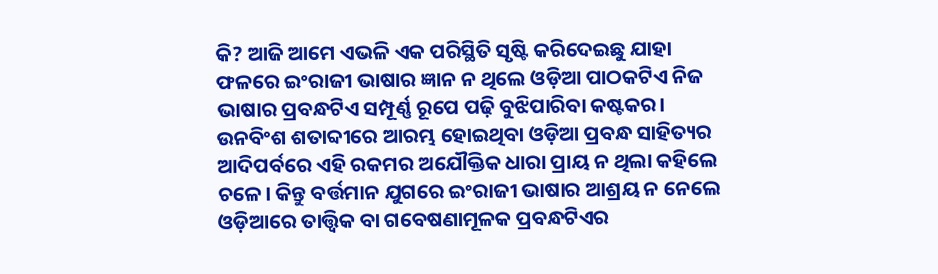କି? ଆଜି ଆମେ ଏଭଳି ଏକ ପରିସ୍ଥିତି ସୃଷ୍ଟି କରିଦେଇଛୁ ଯାହା ଫଳରେ ଇଂରାଜୀ ଭାଷାର ଜ୍ଞାନ ନ ଥିଲେ ଓଡ଼ିଆ ପାଠକଟିଏ ନିଜ ଭାଷାର ପ୍ରବନ୍ଧଟିଏ ସମ୍ପୂର୍ଣ୍ଣ ରୂପେ ପଢ଼ି ବୁଝିପାରିବା କଷ୍ଟକର।
ଉନବିଂଶ ଶତାବ୍ଦୀରେ ଆରମ୍ଭ ହୋଇଥିବା ଓଡ଼ିଆ ପ୍ରବନ୍ଧ ସାହିତ୍ୟର ଆଦିପର୍ବରେ ଏହି ରକମର ଅଯୌକ୍ତିକ ଧାରା ପ୍ରାୟ ନ ଥିଲା କହିଲେ ଚଳେ। କିନ୍ତୁ ବର୍ତ୍ତମାନ ଯୁଗରେ ଇଂରାଜୀ ଭାଷାର ଆଶ୍ରୟ ନ ନେଲେ ଓଡ଼ିଆରେ ତାତ୍ତ୍ୱିକ ବା ଗବେଷଣାମୂଳକ ପ୍ରବନ୍ଧଟିଏର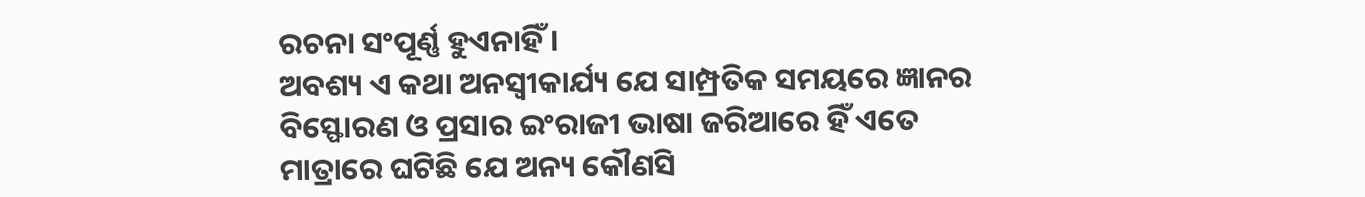ରଚନା ସଂପୂର୍ଣ୍ଣ ହୁଏନାହିଁ ।
ଅବଶ୍ୟ ଏ କଥା ଅନସ୍ୱୀକାର୍ଯ୍ୟ ଯେ ସାମ୍ପ୍ରତିକ ସମୟରେ ଜ୍ଞାନର ବିସ୍ଫୋରଣ ଓ ପ୍ରସାର ଇଂରାଜୀ ଭାଷା ଜରିଆରେ ହିଁ ଏତେ ମାତ୍ରାରେ ଘଟିଛି ଯେ ଅନ୍ୟ କୌଣସି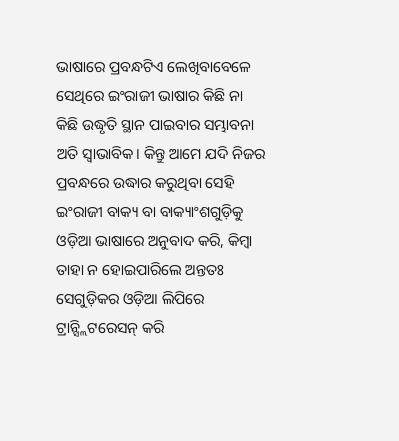ଭାଷାରେ ପ୍ରବନ୍ଧଟିଏ ଲେଖିବାବେଳେ ସେଥିରେ ଇଂରାଜୀ ଭାଷାର କିଛି ନା କିଛି ଉଦ୍ଧୃତି ସ୍ଥାନ ପାଇବାର ସମ୍ଭାବନା ଅତି ସ୍ୱାଭାବିକ। କିନ୍ତୁ ଆମେ ଯଦି ନିଜର ପ୍ରବନ୍ଧରେ ଉଦ୍ଧାର କରୁଥିବା ସେହି ଇଂରାଜୀ ବାକ୍ୟ ବା ବାକ୍ୟାଂଶଗୁଡ଼ିକୁ ଓଡ଼ିଆ ଭାଷାରେ ଅନୁବାଦ କରି, କିମ୍ବା ତାହା ନ ହୋଇପାରିଲେ ଅନ୍ତତଃ ସେଗୁଡ଼ିକର ଓଡ଼ିଆ ଲିପିରେ ଟ୍ରାନ୍ସ୍ଲିଟରେସନ୍ କରି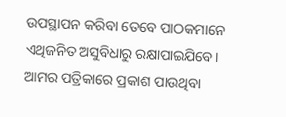ଉପସ୍ଥାପନ କରିବା ତେବେ ପାଠକମାନେ ଏଥିଜନିତ ଅସୁବିଧାରୁ ରକ୍ଷାପାଇଯିବେ। ଆମର ପତ୍ରିକାରେ ପ୍ରକାଶ ପାଉଥିବା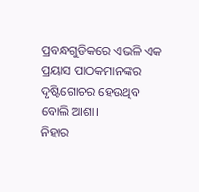ପ୍ରବନ୍ଧଗୁଡିକରେ ଏଭଳି ଏକ ପ୍ରୟାସ ପାଠକମାନଙ୍କର ଦୃଷ୍ଟିଗୋଚର ହେଉଥିବ ବୋଲି ଆଶା।
ନିହାର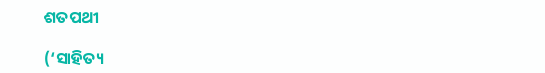ଶତପଥୀ

(‘ସାହିତ୍ୟ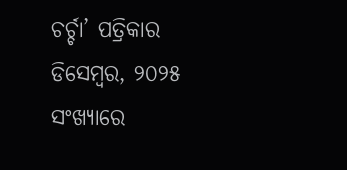ଚର୍ଚ୍ଚା’ ପତ୍ରିକାର ଡିସେମ୍ବର, ୨୦୨୫ ସଂଖ୍ୟାରେ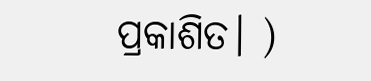ପ୍ରକାଶିତ। )